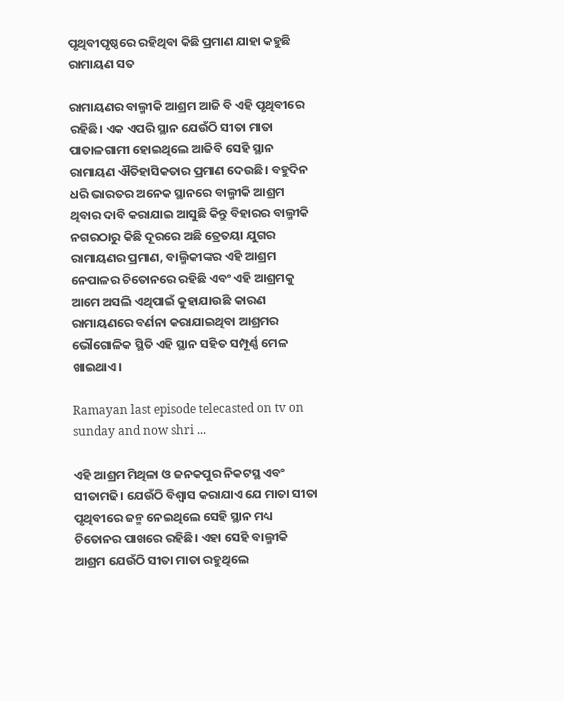ପୃଥିବୀପୃଷ୍ଠରେ ରହିଥିବା କିଛି ପ୍ରମାଣ ଯାହା କହୁଛି ରାମାୟଣ ସତ

ରାମାୟଣର ବାଲ୍ମୀକି ଆଶ୍ରମ ଆଜି ବି ଏହି ପୃଥିବୀରେ ରହିଛି। ଏକ ଏପରି ସ୍ଥାନ ଯେଉଁଠି ସୀତା ମାତା ପାତାଳଗାମୀ ହୋଇଥିଲେ ଆଜିବି ସେହି ସ୍ଥାନ ରାମାୟଣ ଐତିହାସିକତାର ପ୍ରମାଣ ଦେଉଛି। ବହୁଦିନ ଧରି ଭାରତର ଅନେକ ସ୍ଥାନରେ ବାଲ୍ମୀକି ଆଶ୍ରମ ଥିବାର ଦାବି କରାଯାଇ ଆସୁଛି କିନ୍ତୁ ବିହାରର ବାଲ୍ମୀକି ନଗରଠାରୁ କିଛି ଦୂରରେ ଅଛି ତ୍ରେତୟା ଯୁଗର ରାମାୟଣର ପ୍ରମାଣ, ବାଲ୍ମିକୀଙ୍କର ଏହି ଆଶ୍ରମ ନେପାଳର ଚିତୋନରେ ରହିଛି ଏବଂ ଏହି ଆଶ୍ରମକୁ ଆମେ ଅସଲି ଏଥିପାଇଁ କୁହାଯାଉଛି କାରଣ ରାମାୟଣରେ ବର୍ଣନା କରାଯାଇଥିବା ଆଶ୍ରମର ଭୌଗୋଳିକ ସ୍ଥିତି ଏହି ସ୍ଥାନ ସହିତ ସମ୍ପୂର୍ଣ୍ଣ ମେଳ ଖାଇଥାଏ।

Ramayan last episode telecasted on tv on sunday and now shri ...

ଏହି ଆଶ୍ରମ ମିଥିଳା ଓ ଜନକପୁର ନିକଟସ୍ଥ ଏବଂ ସୀତାମଢି। ଯେଉଁଠି ବିଶ୍ୱାସ କରାଯାଏ ଯେ ମାତା ସୀତା ପୃଥିବୀରେ ଜନ୍ମ ନେଇଥିଲେ ସେହି ସ୍ଥାନ ମଧ୍ୟ ଚିତୋନର ପାଖରେ ରହିଛି। ଏହା ସେହି ବାଲ୍ମୀକି ଆଶ୍ରମ ଯେଉଁଠି ସୀତା ମାତା ରହୁଥିଲେ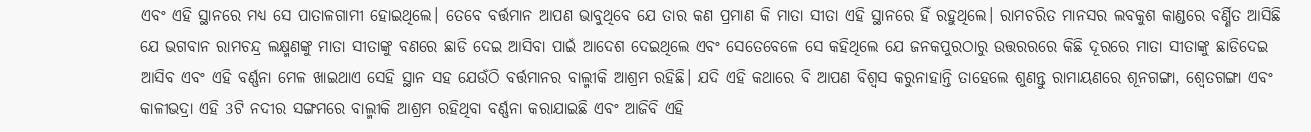ଏବଂ ଏହି ସ୍ଥାନରେ ମଧ୍ୟ ସେ ପାତାଳଗାମୀ ହୋଇଥିଲେ। ତେବେ ବର୍ତ୍ତମାନ ଆପଣ ଭାବୁଥିବେ ଯେ ତାର କଣ ପ୍ରମାଣ କି ମାତା ସୀତା ଏହି ସ୍ଥାନରେ ହିଁ ରହୁଥିଲେ। ରାମଚରିତ ମାନସର ଲବକୁଶ କାଣ୍ଡରେ ବର୍ଣ୍ଣିତ ଆସିଛି ଯେ ଭଗବାନ ରାମଚନ୍ଦ୍ର ଲକ୍ଷ୍ମଣଙ୍କୁ ମାତା ସୀତାଙ୍କୁ ବଣରେ ଛାଡି ଦେଇ ଆସିବା ପାଇଁ ଆଦେଶ ଦେଇଥିଲେ ଏବଂ ସେତେବେଳେ ସେ କହିଥିଲେ ଯେ ଜନକପୁରଠାରୁ ଉତ୍ତରରରେ କିଛି ଦୂରରେ ମାତା ସୀତାଙ୍କୁ ଛାଡିଦେଇ ଆସିବ ଏବଂ ଏହି ବର୍ଣ୍ଣନା ମେଳ ଖାଇଥାଏ ସେହି ସ୍ଥାନ ସହ ଯେଉଁଠି ବର୍ତ୍ତମାନର ବାଲ୍ମୀକି ଆଶ୍ରମ ରହିଛି। ଯଦି ଏହି କଥାରେ ବି ଆପଣ ବିଶ୍ବସ କରୁନାହାନ୍ତି ତାହେଲେ ଶୁଣନ୍ତୁ ରାମାୟଣରେ ଶୂନଗଙ୍ଗା, ଶ୍ୱେତଗଙ୍ଗା ଏବଂ କାଳୀଭଦ୍ରା ଏହି 3ଟି ନଦୀର ସଙ୍ଗମରେ ବାଲ୍ମୀକି ଆଶ୍ରମ ରହିଥିବା ବର୍ଣ୍ଣନା କରାଯାଇଛି ଏବଂ ଆଜିବି ଏହି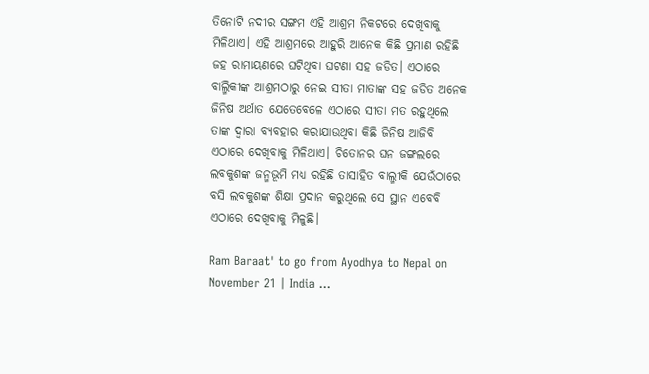ତିନୋଟି ନଦୀର ସଙ୍ଗମ ଏହି ଆଶ୍ରମ ନିକଟରେ ଦେଖିବାକୁ ମିଳିଥାଏ। ଏହି ଆଶ୍ରମରେ ଆହୁରି ଆନେକ କିଛି ପ୍ରମାଣ ରହିଛି ଜହ ରାମାୟଣରେ ଘଟିଥିବା ଘଟଣା ସହ ଜଡିତ। ଏଠାରେ ବାଲ୍ମିକୀଙ୍କ ଆଶ୍ରମଠାରୁ ନେଇ ସୀତା ମାତାଙ୍କ ସହ ଜଡିତ ଅନେକ ଜିନିଷ ଅର୍ଥାତ ଯେତେବେଳେ ଏଠାରେ ସୀତା ମତ ରହୁଥିଲେ ତାଙ୍କ ଦ୍ୱାରା ବ୍ୟବହାର କରାଯାଉଥିବା କିଛି ଜିନିଷ ଆଜିବି ଏଠାରେ ଦେଖିବାକୁ ମିଳିଥାଏ। ଚିତୋନର ଘନ ଜଙ୍ଗଲରେ ଲବକୁଶଙ୍କ ଜନ୍ମଭୂମି ମଧ୍ୟ ରହିଛି ତାସାହିତ ବାଲ୍ମୀକି ଯେଉଁଠାରେ ବସି ଲବକୁଶଙ୍କ ଶିକ୍ଷା ପ୍ରଦାନ କରୁଥିଲେ ସେ ସ୍ଥାନ ଏବେବି ଏଠାରେ ଦେଖିବାକୁ ମିଳୁଛି।

Ram Baraat' to go from Ayodhya to Nepal on November 21 | India ...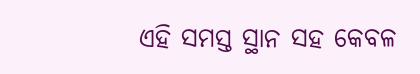ଏହି ସମସ୍ତ ସ୍ଥାନ ସହ କେବଳ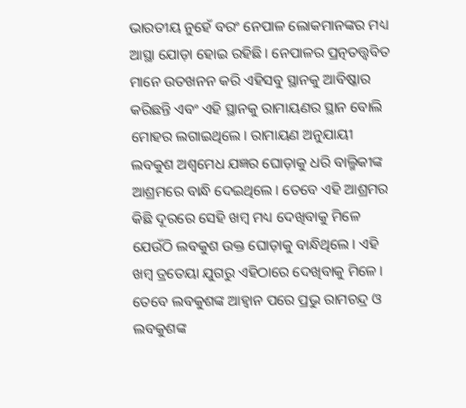ଭାରତୀୟ ନୁହେଁ ବରଂ ନେପାଳ ଲୋକମାନଙ୍କର ମଧ୍ୟ ଆସ୍ଥା ଯୋଡ଼ା ହୋଇ ରହିଛି। ନେପାଳର ପ୍ରତ୍ନତତ୍ତ୍ୱବିତ ମାନେ ଉତଖନନ କରି ଏହିସବୁ ସ୍ଥାନକୁ ଆବିଷ୍କାର କରିଛନ୍ତି ଏବଂ ଏହି ସ୍ଥାନକୁ ରାମାୟଣର ସ୍ଥାନ ବୋଲି ମୋହର ଲଗାଇଥିଲେ। ରାମାୟଣ ଅନୁଯାୟୀ ଲବକୁଶ ଅଶ୍ଵମେଧ ଯଜ୍ଞର ଘୋଡ଼ାକୁ ଧରି ବାଲ୍ମିକୀଙ୍କ ଆଶ୍ରମରେ ବାନ୍ଧି ଦେଇଥିଲେ। ତେବେ ଏହି ଆଶ୍ରମର କିଛି ଦୂରରେ ସେହି ଖମ୍ବ ମଧ୍ୟ ଦେଖିବାକୁ ମିଳେ ଯେଉଁଠି ଲବକୁଶ ଉକ୍ତ ଘୋଡ଼ାକୁ ବାନ୍ଧିଥିଲେ। ଏହି ଖମ୍ବ ତ୍ରତେୟା ଯୁଗରୁ ଏହିଠାରେ ଦେଖିବାକୁ ମିଳେ। ତେବେ ଲବକୁଶଙ୍କ ଆହ୍ୱାନ ପରେ ପ୍ରଭୁ ରାମଚନ୍ଦ୍ର ଓ ଲବକୁଶଙ୍କ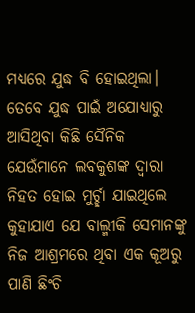ମଧ୍ୟରେ ଯୁଦ୍ଧ ବି ହୋଇଥିଲା। ତେବେ ଯୁଦ୍ଧ ପାଇଁ ଅଯୋଧ୍ୟାରୁ ଆସିଥିବା କିଛି ସୈନିକ ଯେଉଁମାନେ ଲବକୁଶଙ୍କ ଦ୍ୱାରା ନିହତ ହୋଇ ମୁର୍ଚ୍ଛା ଯାଇଥିଲେ କୁହାଯାଏ ଯେ ବାଲ୍ମୀକି ସେମାନଙ୍କୁ ନିଜ ଆଶ୍ରମରେ ଥିବା ଏକ କୂଅରୁ ପାଣି ଛିଂଚି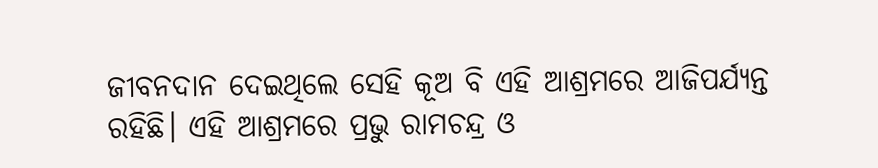ଜୀବନଦାନ ଦେଇଥିଲେ ସେହି କୂଅ ବି ଏହି ଆଶ୍ରମରେ ଆଜିପର୍ଯ୍ୟନ୍ତ ରହିଛି। ଏହି ଆଶ୍ରମରେ ପ୍ରଭୁ ରାମଚନ୍ଦ୍ର ଓ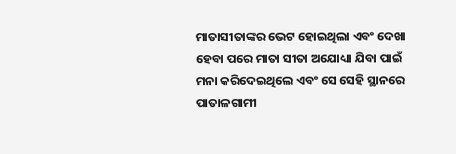ମାତାସୀତାଙ୍କର ଭେଟ ହୋଇଥିଲା ଏବଂ ଦେଖା ହେବା ପରେ ମାତା ସୀତା ଅଯୋଧ୍ୟା ଯିବା ପାଇଁ ମନା କରିଦେଇଥିଲେ ଏବଂ ସେ ସେହି ସ୍ଥାନରେ ପାତାଳଗାମୀ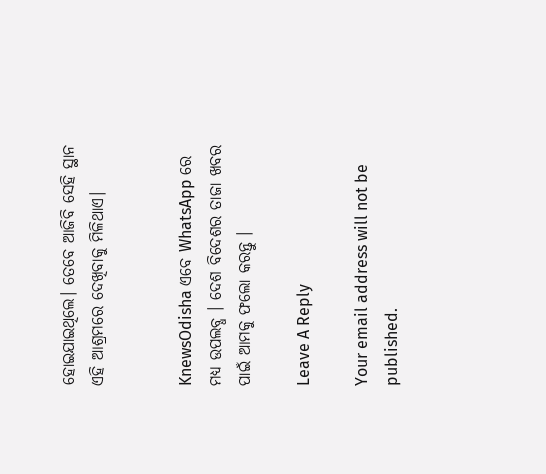ହୋଇଯାଇଥିଲେ। ତେବେ ଆଜିବି ସେହି ସ୍ଥାନ ଏହି ଆଶ୍ରମରେ ଦେଖିବାକୁ ମିଳିଥାଏ।


KnewsOdisha ଏବେ WhatsApp ରେ ମଧ୍ୟ ଉପଲବ୍ଧ । ଦେଶ ବିଦେଶର ତାଜା ଖବର ପାଇଁ ଆମକୁ ଫଲୋ କରନ୍ତୁ ।

Leave A Reply

Your email address will not be published.